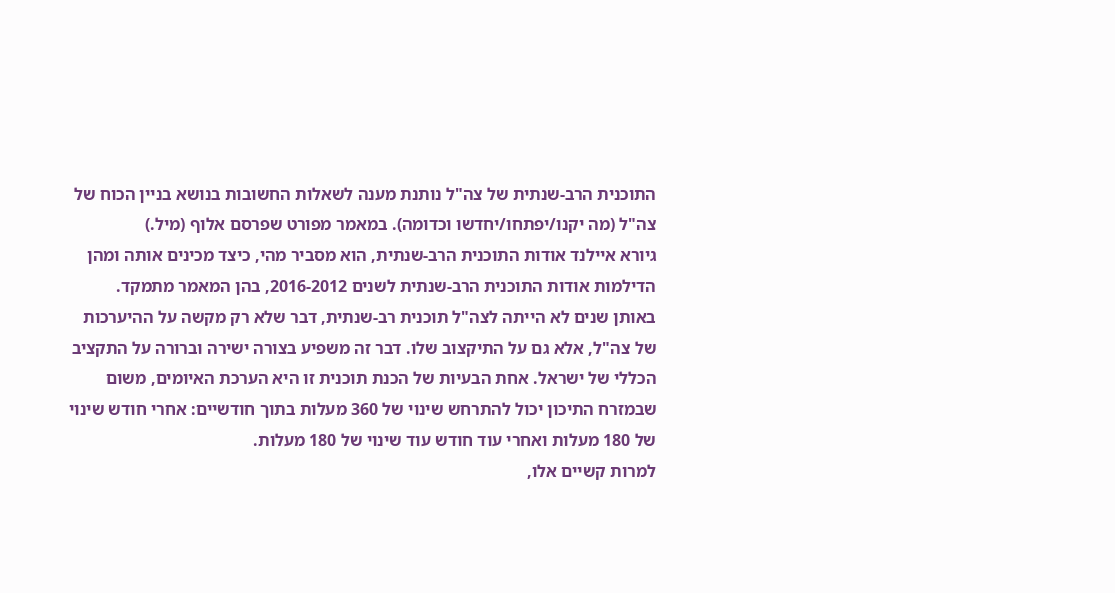התוכנית הרב-שנתית של צה"ל נותנת מענה לשאלות החשובות בנושא בניין הכוח של צה"ל (מה יקנו/יפתחו/יחדשו וכדומה). במאמר מפורט שפרסם אלוף (מיל.)
גיורא איילנד אודות התוכנית הרב-שנתית, הוא מסביר מהי, כיצד מכינים אותה ומהן הדילמות אודות התוכנית הרב-שנתית לשנים 2016-2012, בהן המאמר מתמקד.
באותן שנים לא הייתה לצה"ל תוכנית רב-שנתית, דבר שלא רק מקשה על ההיערכות של צה"ל, אלא גם על התיקצוב שלו. דבר זה משפיע בצורה ישירה וברורה על התקציב הכללי של ישראל. אחת הבעיות של הכנת תוכנית זו היא הערכת האיומים, משום שבמזרח התיכון יכול להתרחש שינוי של 360 מעלות בתוך חודשיים: אחרי חודש שינוי של 180 מעלות ואחרי עוד חודש עוד שינוי של 180 מעלות.
למרות קשיים אלו,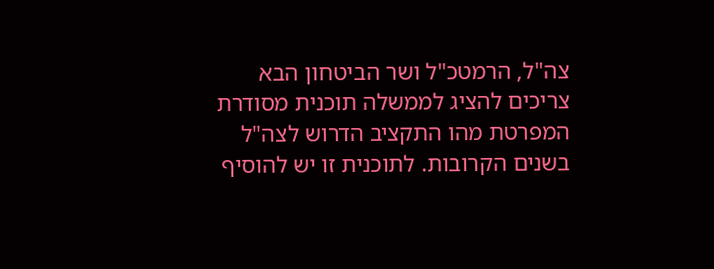צה"ל, הרמטכ"ל ושר הביטחון הבא צריכים להציג לממשלה תוכנית מסודרת המפרטת מהו התקציב הדרוש לצה"ל בשנים הקרובות. לתוכנית זו יש להוסיף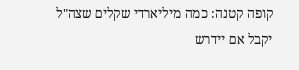קופה קטנה: כמה מיליארדי שקלים שצה"ל יקבל אם יידרש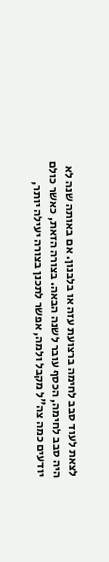לצאת לעוד סבב לחימה ברצועת עזה או בלבנון. אם באותה שנה לא היה סבב לחימה, הכסף עובר לשנה הבאה. בצורה הזאת, כאשר כולם יודעים כמה צה"ל מקבל ולמה, אפשר לתכנן בצורה יעילה יותר,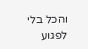והכל בלי לפגוע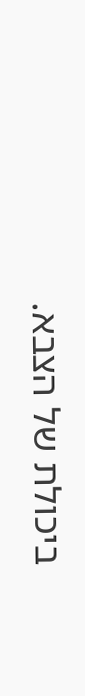ביכולת של הצבא.